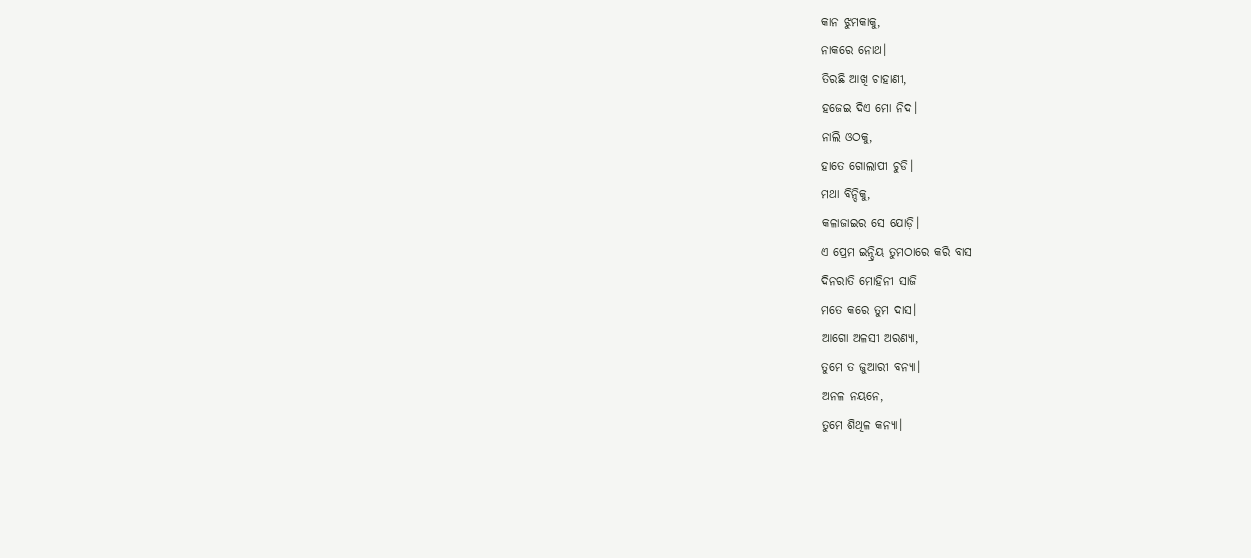କାନ ଝୁମକାକୁ,
ନାକରେ ନୋଥ।
ତିରଛି ଆଖି ଚାହାଣୀ,
ହଜେଇ ଦିଏ ମୋ ନିଦ।
ନାଲି ଓଠକୁ,
ହାତେ ଗୋଲାପୀ ଚୁଡି।
ମଥା ବିନ୍ଦିକୁ,
କଳାଜାଇର ସେ ଯୋଡ଼ି।
ଏ ପ୍ରେମ ଇନ୍ଦ୍ରିୟ ତୁମଠାରେ କରି ବାସ
ଦିନରାତି ମୋହିନୀ ସାଜି
ମତେ କରେ ତୁମ ଦାସ।
ଆଗୋ ଅଳସୀ ଅରଣ୍ୟା,
ତୁମେ ତ ଜୁଆରୀ ବନ୍ୟା।
ଅନଳ ନୟନେ,
ତୁମେ ଶିଥିଳ କନ୍ୟା।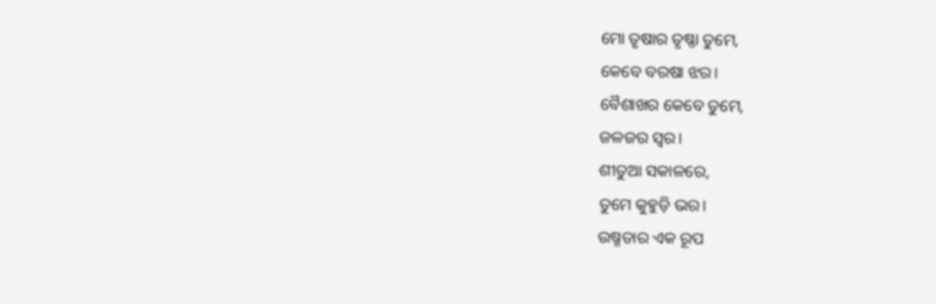ମୋ ତୃଷାର ତୃଷ୍ଣା ତୁମେ,
କେବେ ବରଷା ଝର।
ବୈଶାଖର କେବେ ତୁମେ,
ଜଳଜର ସ୍ୱର।
ଶୀତୁଆ ସକାଳରେ,
ତୁମେ କୁହୁଡ଼ି ଭର।
ଉଷ୍ମତାର ଏକ ରୂପ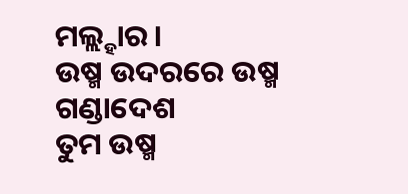ମଲ୍ଲ୍ହାର।
ଉଷ୍ମ ଉଦରରେ ଉଷ୍ମ ଗଣ୍ଡାଦେଶ
ତୁମ ଉଷ୍ମ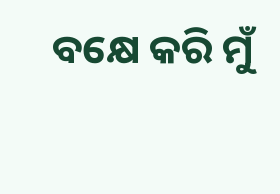ବକ୍ଷେ କରି ମୁଁ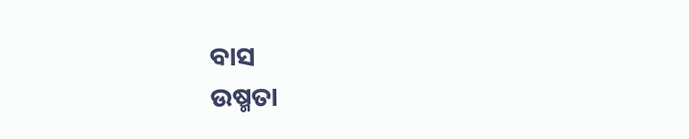ବାସ
ଉଷ୍ମତା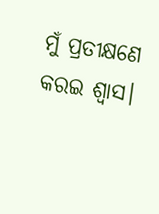ମୁଁ ପ୍ରତୀକ୍ଷଣେ କରଇ ଶ୍ଵାସ।